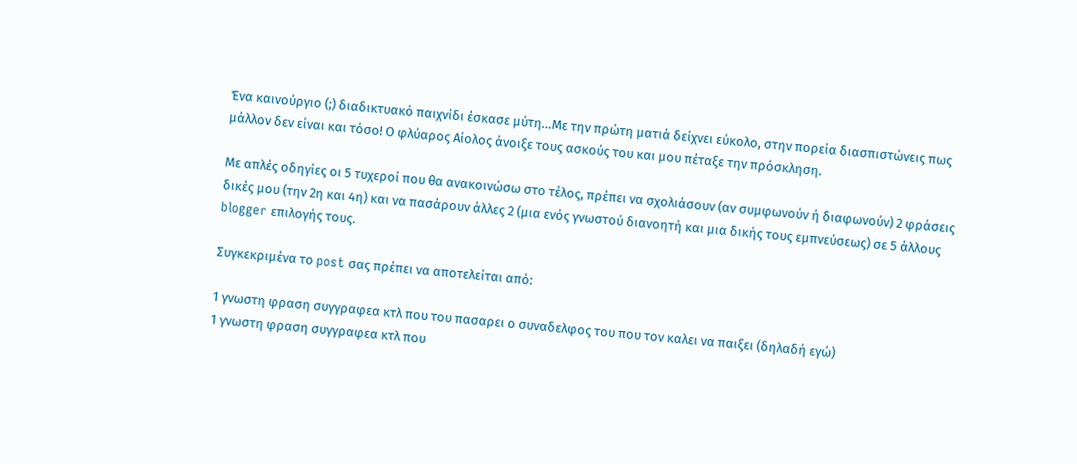Ένα καινούργιο (;) διαδικτυακό παιχνίδι έσκασε μύτη…Με την πρώτη ματιά δείχνει εύκολο, στην πορεία διασπιστώνεις πως μάλλον δεν είναι και τόσο! Ο φλύαρος Αίολος άνοιξε τους ασκούς του και μου πέταξε την πρόσκληση.

Με απλές οδηγίες οι 5 τυχεροί που θα ανακοινώσω στο τέλος, πρέπει να σχολιάσουν (αν συμφωνούν ή διαφωνούν) 2 φράσεις δικές μου (την 2η και 4η) και να πασάρουν άλλες 2 (μια ενός γνωστού διανοητή και μια δικής τους εμπνεύσεως) σε 5 άλλους blogger επιλογής τους.

Συγκεκριμένα το post σας πρέπει να αποτελείται από:

1 γνωστη φραση συγγραφεα κτλ που του πασαρει ο συναδελφος του που τον καλει να παιξει (δηλαδή εγώ)
1 γνωστη φραση συγγραφεα κτλ που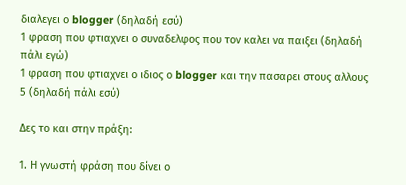διαλεγει ο blogger (δηλαδή εσύ)
1 φραση που φτιαχνει ο συναδελφος που τον καλει να παιξει (δηλαδή πάλι εγώ)
1 φραση που φτιαχνει ο ιδιος ο blogger και την πασαρει στους αλλους 5 (δηλαδή πάλι εσύ)

Δες το και στην πράξη:

1. Η γνωστή φράση που δίνει ο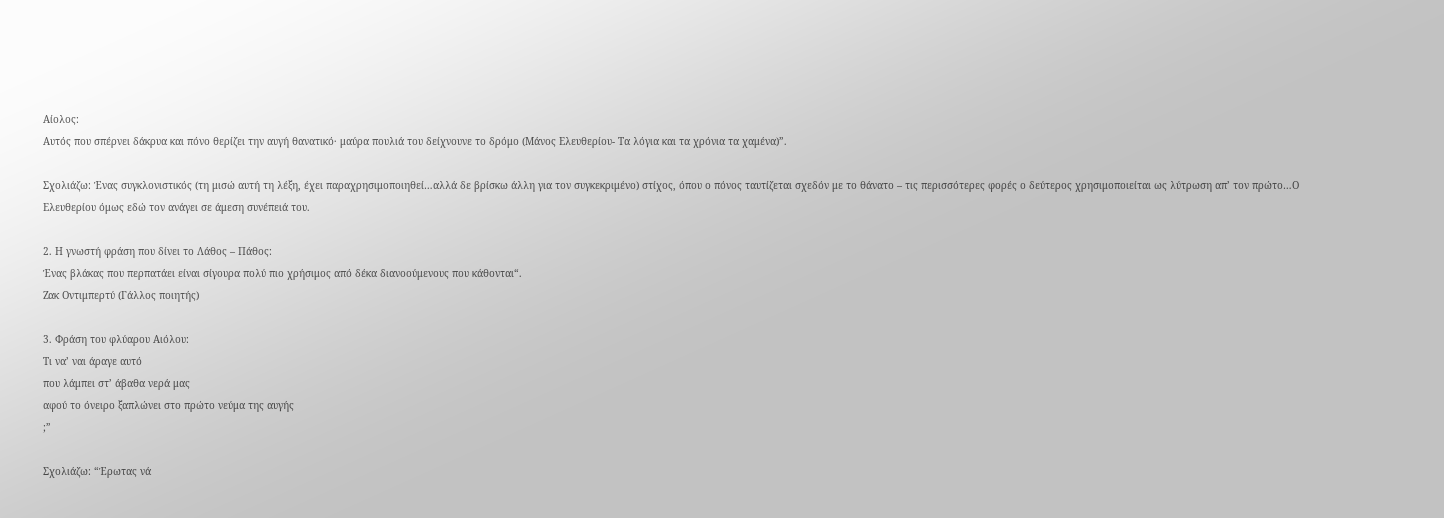Αίολος:
Αυτός που σπέρνει δάκρυα και πόνο θερίζει την αυγή θανατικό· μαύρα πουλιά του δείχνουνε το δρόμο (Μάνος Ελευθερίου- Τα λόγια και τα χρόνια τα χαμένα)”.

Σχολιάζω: Ένας συγκλονιστικός (τη μισώ αυτή τη λέξη, έχει παραχρησιμοποιηθεί…αλλά δε βρίσκω άλλη για τον συγκεκριμένο) στίχος, όπου ο πόνος ταυτίζεται σχεδόν με το θάνατο – τις περισσότερες φορές ο δεύτερος χρησιμοποιείται ως λύτρωση απ’ τον πρώτο…Ο Ελευθερίου όμως εδώ τον ανάγει σε άμεση συνέπειά του.

2. Η γνωστή φράση που δίνει το Λάθος – Πάθος:
Ένας βλάκας που περπατάει είναι σίγουρα πολύ πιο χρήσιμος από δέκα διανοούμενους που κάθονται“.
Ζακ Οντιμπερτύ (Γάλλος ποιητής)

3. Φράση του φλύαρου Αιόλου:
Τι να’ ναι άραγε αυτό
που λάμπει στ’ άβαθα νερά μας
αφού το όνειρο ξαπλώνει στο πρώτο νεύμα της αυγής
;”

Σχολιάζω: “Έρωτας νά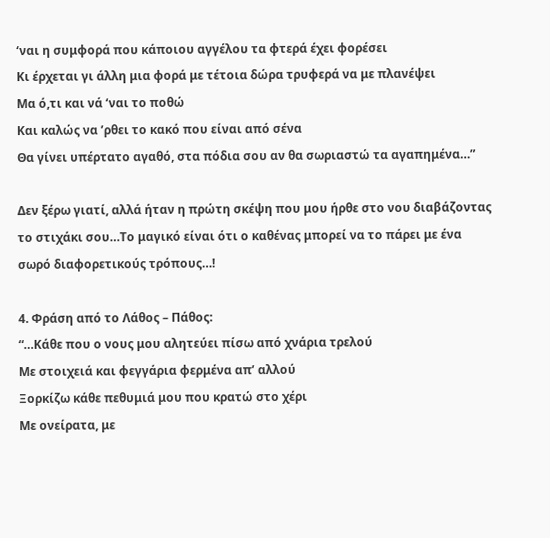‘ναι η συμφορά που κάποιου αγγέλου τα φτερά έχει φορέσει
Κι έρχεται γι άλλη μια φορά με τέτοια δώρα τρυφερά να με πλανέψει
Μα ό,τι και νά ‘ναι το ποθώ
Και καλώς να ’ρθει το κακό που είναι από σένα
Θα γίνει υπέρτατο αγαθό, στα πόδια σου αν θα σωριαστώ τα αγαπημένα…”

Δεν ξέρω γιατί, αλλά ήταν η πρώτη σκέψη που μου ήρθε στο νου διαβάζοντας το στιχάκι σου…Το μαγικό είναι ότι ο καθένας μπορεί να το πάρει με ένα σωρό διαφορετικούς τρόπους…!

4. Φράση από το Λάθος – Πάθος:
“…Κάθε που ο νους μου αλητεύει πίσω από χνάρια τρελού
Με στοιχειά και φεγγάρια φερμένα απ’ αλλού
Ξορκίζω κάθε πεθυμιά μου που κρατώ στο χέρι
Με ονείρατα, με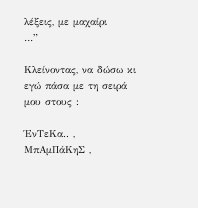λέξεις, με μαχαίρι
…”

Κλείνοντας, να δώσω κι εγώ πάσα με τη σειρά μου στους :

ΈνΤεΚα.. , ΜπΑμΠάΚηΣ ,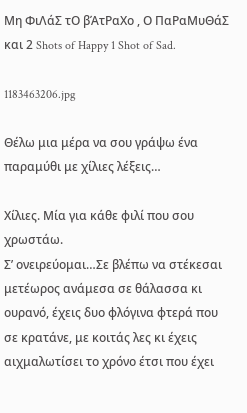Μη ΦιΛάΣ τΟ βΆτΡαΧο , Ο ΠαΡαΜυΘάΣ και 2 Shots of Happy 1 Shot of Sad.

1183463206.jpg

Θέλω μια μέρα να σου γράψω ένα παραμύθι με χίλιες λέξεις…

Χίλιες. Μία για κάθε φιλί που σου χρωστάω.
Σ’ ονειρεύομαι…Σε βλέπω να στέκεσαι μετέωρος ανάμεσα σε θάλασσα κι ουρανό, έχεις δυο φλόγινα φτερά που σε κρατάνε, με κοιτάς λες κι έχεις αιχμαλωτίσει το χρόνο έτσι που έχει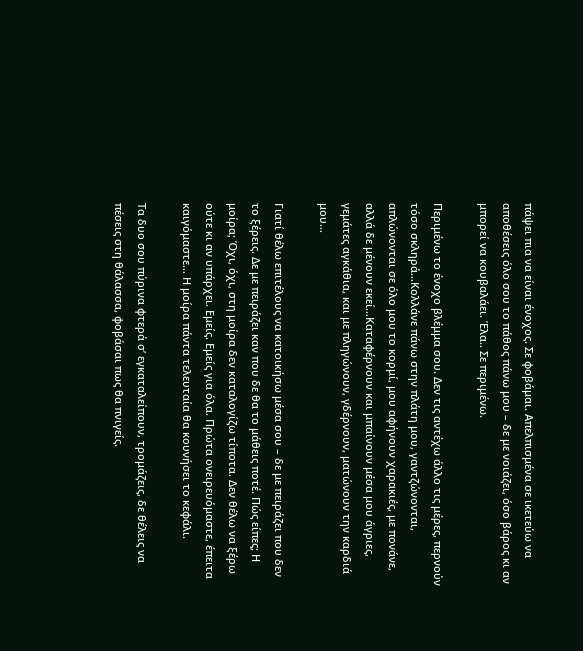πάψει πια να είναι ένοχος. Σε φοβάμαι. Απελπισμένα σε ικετεύω να αποθέσεις όλο σου το πάθος πάνω μου – δε με νοιάζει, όσο βάρος κι αν μπορεί να κουβαλάει. Έλα.. Σε περιμένω.

Περιμένω το ένοχο βλέμμα σου. Δεν τις αντέχω άλλο τις μέρες, περνούν τόσο σκληρά…Κολλάνε πάνω στην πλάτη μου, γαντζώνονται, απλώνονται σε όλο μου το κορμί, μου αφήνουν χαρακιές, με πονάνε, αλλά δε μένουν εκεί…Καταφέρνουν και μπαίνουν μέσα μου άγριες, γεμάτες αγκάθια, και με πληγώνουν, γδέρνουν, ματώνουν την καρδιά μου…

Γιατί θέλω επιτέλους να κατοικήσω μέσα σου – δε με πειράζει που δεν το ξέρεις. Δε με πειράζει καν που δε θα το μάθεις ποτέ. Πώς είπες; Η μοίρα; Όχι, όχι, στη μοίρα δεν καταλογίζω τίποτα. Δεν θέλω να ξέρω ούτε κι αν υπάρχει. Εμείς. Εμείς για όλα. Πρώτα ονειρευόμαστε, έπειτα καιγόμαστε… Η μοίρα πάντα τελευταία θα κουνήσει το κεφάλι.

Τα δυο σου πύρινα φτερά σ’ εγκαταλείπουν, τρομάζεις, δε θέλεις να πέσεις στη θάλασσα, φοβάσαι πως θα πνιγείς.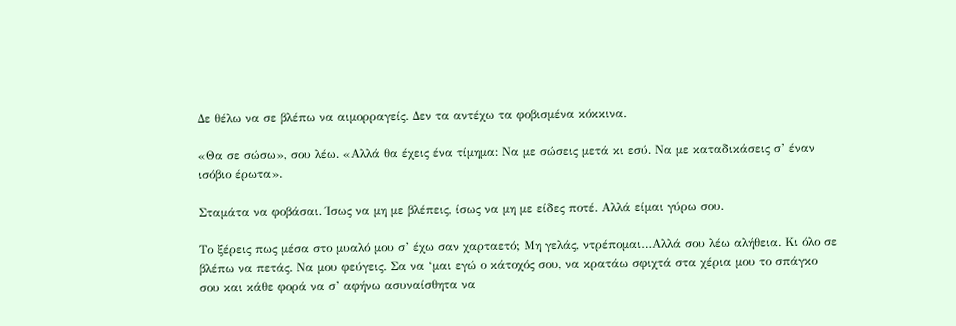Δε θέλω να σε βλέπω να αιμορραγείς. Δεν τα αντέχω τα φοβισμένα κόκκινα.

«Θα σε σώσω», σου λέω. «Αλλά θα έχεις ένα τίμημα: Να με σώσεις μετά κι εσύ. Να με καταδικάσεις σ’ έναν ισόβιο έρωτα».

Σταμάτα να φοβάσαι. Ίσως να μη με βλέπεις, ίσως να μη με είδες ποτέ. Αλλά είμαι γύρω σου.

Το ξέρεις πως μέσα στο μυαλό μου σ’ έχω σαν χαρταετό; Μη γελάς, ντρέπομαι…Αλλά σου λέω αλήθεια. Κι όλο σε βλέπω να πετάς. Να μου φεύγεις. Σα να ‘μαι εγώ ο κάτοχός σου, να κρατάω σφιχτά στα χέρια μου το σπάγκο σου και κάθε φορά να σ’ αφήνω ασυναίσθητα να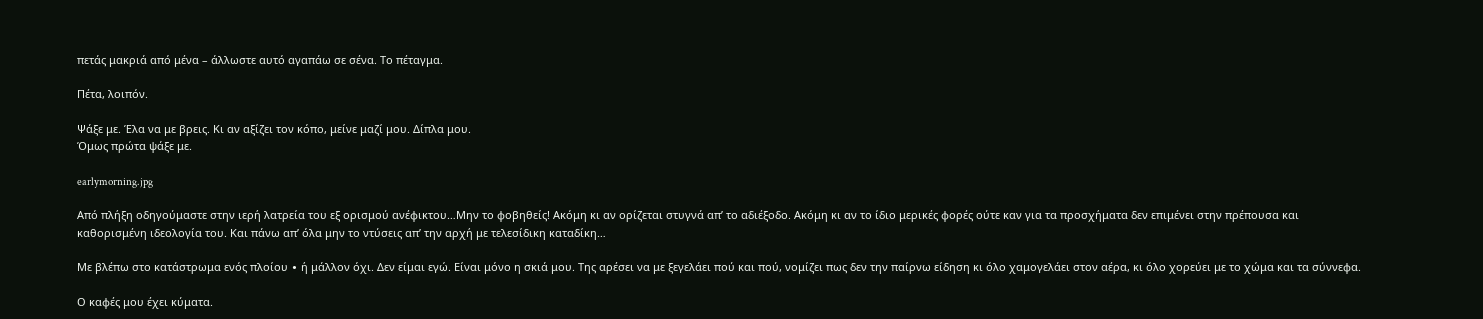πετάς μακριά από μένα – άλλωστε αυτό αγαπάω σε σένα. Το πέταγμα.

Πέτα, λοιπόν.

Ψάξε με. Έλα να με βρεις. Κι αν αξίζει τον κόπο, μείνε μαζί μου. Δίπλα μου.
Όμως πρώτα ψάξε με.

earlymorning.jpg

Από πλήξη οδηγούμαστε στην ιερή λατρεία του εξ ορισμού ανέφικτου…Μην το φοβηθείς! Ακόμη κι αν ορίζεται στυγνά απ’ το αδιέξοδο. Ακόμη κι αν το ίδιο μερικές φορές ούτε καν για τα προσχήματα δεν επιμένει στην πρέπουσα και καθορισμένη ιδεολογία του. Και πάνω απ’ όλα μην το ντύσεις απ’ την αρχή με τελεσίδικη καταδίκη…

Με βλέπω στο κατάστρωμα ενός πλοίου ∙ ή μάλλον όχι. Δεν είμαι εγώ. Είναι μόνο η σκιά μου. Της αρέσει να με ξεγελάει πού και πού, νομίζει πως δεν την παίρνω είδηση κι όλο χαμογελάει στον αέρα, κι όλο χορεύει με το χώμα και τα σύννεφα.

Ο καφές μου έχει κύματα.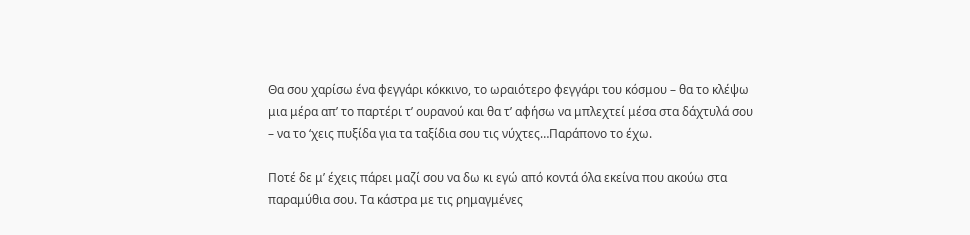Θα σου χαρίσω ένα φεγγάρι κόκκινο, το ωραιότερο φεγγάρι του κόσμου – θα το κλέψω μια μέρα απ’ το παρτέρι τ’ ουρανού και θα τ’ αφήσω να μπλεχτεί μέσα στα δάχτυλά σου – να το ‘χεις πυξίδα για τα ταξίδια σου τις νύχτες…Παράπονο το έχω.

Ποτέ δε μ’ έχεις πάρει μαζί σου να δω κι εγώ από κοντά όλα εκείνα που ακούω στα παραμύθια σου. Τα κάστρα με τις ρημαγμένες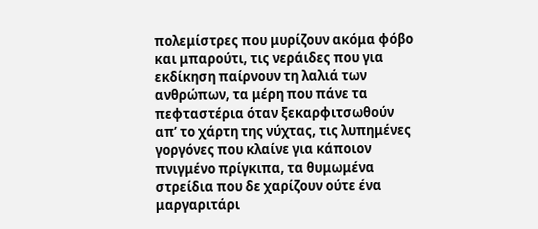πολεμίστρες που μυρίζουν ακόμα φόβο και μπαρούτι, τις νεράιδες που για εκδίκηση παίρνουν τη λαλιά των ανθρώπων, τα μέρη που πάνε τα πεφταστέρια όταν ξεκαρφιτσωθούν απ’ το χάρτη της νύχτας, τις λυπημένες γοργόνες που κλαίνε για κάποιον πνιγμένο πρίγκιπα, τα θυμωμένα στρείδια που δε χαρίζουν ούτε ένα μαργαριτάρι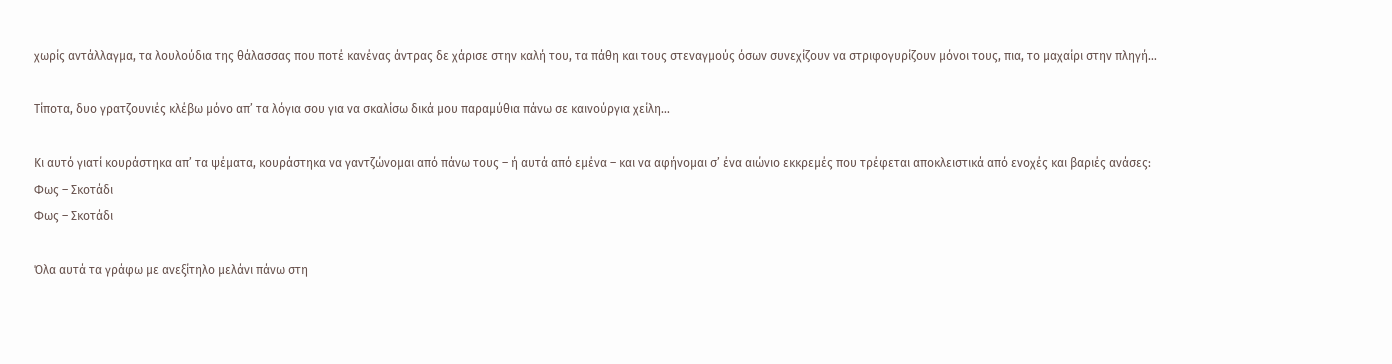χωρίς αντάλλαγμα, τα λουλούδια της θάλασσας που ποτέ κανένας άντρας δε χάρισε στην καλή του, τα πάθη και τους στεναγμούς όσων συνεχίζουν να στριφογυρίζουν μόνοι τους, πια, το μαχαίρι στην πληγή…

Τίποτα, δυο γρατζουνιές κλέβω μόνο απ’ τα λόγια σου για να σκαλίσω δικά μου παραμύθια πάνω σε καινούργια χείλη…

Κι αυτό γιατί κουράστηκα απ’ τα ψέματα, κουράστηκα να γαντζώνομαι από πάνω τους – ή αυτά από εμένα – και να αφήνομαι σ’ ένα αιώνιο εκκρεμές που τρέφεται αποκλειστικά από ενοχές και βαριές ανάσες:
Φως – Σκοτάδι
Φως – Σκοτάδι

Όλα αυτά τα γράφω με ανεξίτηλο μελάνι πάνω στη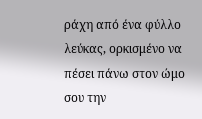ράχη από ένα φύλλο λεύκας, ορκισμένο να πέσει πάνω στον ώμο σου την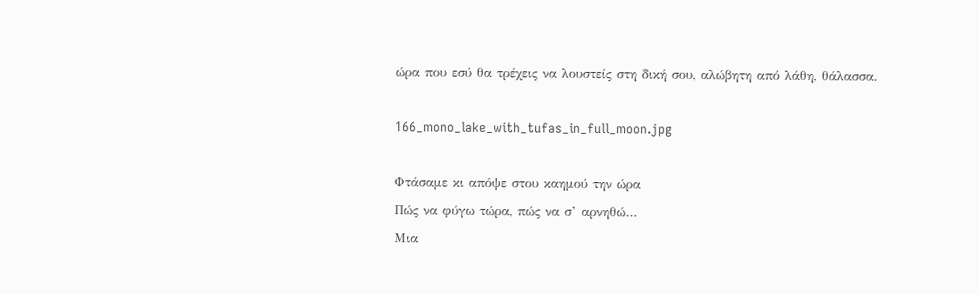ώρα που εσύ θα τρέχεις να λουστείς στη δική σου, αλώβητη από λάθη, θάλασσα.

166_mono_lake_with_tufas_in_full_moon.jpg

Φτάσαμε κι απόψε στου καημού την ώρα
Πώς να φύγω τώρα, πώς να σ’ αρνηθώ…
Μια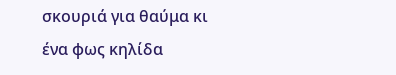σκουριά για θαύμα κι ένα φως κηλίδα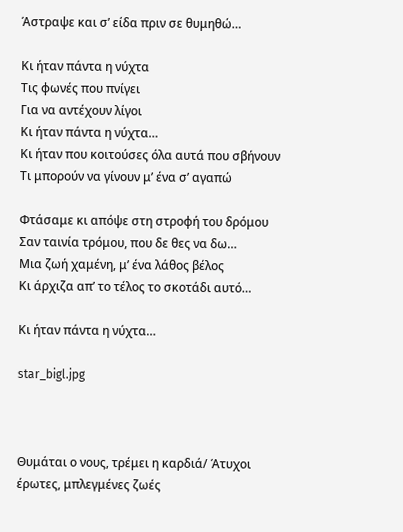Άστραψε και σ’ είδα πριν σε θυμηθώ…

Κι ήταν πάντα η νύχτα
Τις φωνές που πνίγει
Για να αντέχουν λίγοι
Κι ήταν πάντα η νύχτα…
Κι ήταν που κοιτούσες όλα αυτά που σβήνουν
Τι μπορούν να γίνουν μ’ ένα σ’ αγαπώ

Φτάσαμε κι απόψε στη στροφή του δρόμου
Σαν ταινία τρόμου, που δε θες να δω…
Μια ζωή χαμένη, μ’ ένα λάθος βέλος
Κι άρχιζα απ’ το τέλος το σκοτάδι αυτό…

Κι ήταν πάντα η νύχτα…

star_bigl.jpg



Θυμάται ο νους, τρέμει η καρδιά/ Άτυχοι έρωτες, μπλεγμένες ζωές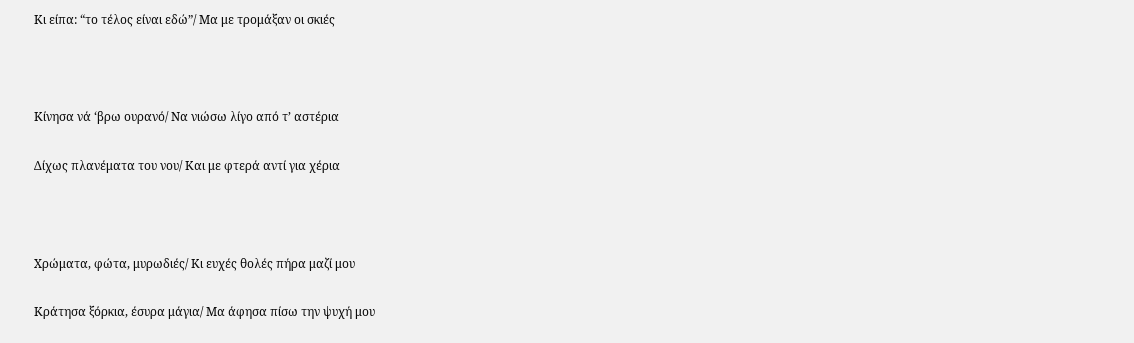Κι είπα: “το τέλος είναι εδώ”/ Μα με τρομάξαν οι σκιές



Κίνησα νά ‘βρω ουρανό/ Να νιώσω λίγο από τ’ αστέρια

Δίχως πλανέματα του νου/ Και με φτερά αντί για χέρια



Χρώματα, φώτα, μυρωδιές/ Κι ευχές θολές πήρα μαζί μου

Κράτησα ξόρκια, έσυρα μάγια/ Μα άφησα πίσω την ψυχή μου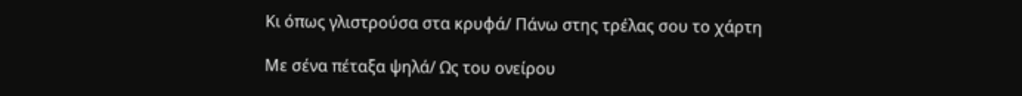Κι όπως γλιστρούσα στα κρυφά/ Πάνω στης τρέλας σου το χάρτη

Με σένα πέταξα ψηλά/ Ως του ονείρου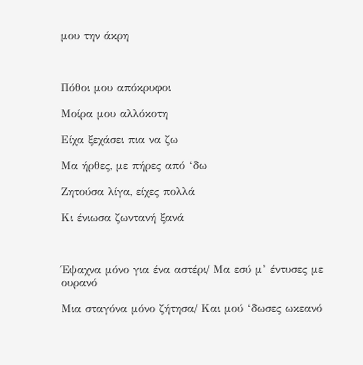μου την άκρη



Πόθοι μου απόκρυφοι

Μοίρα μου αλλόκοτη

Είχα ξεχάσει πια να ζω

Μα ήρθες, με πήρες από ‘δω

Ζητούσα λίγα, είχες πολλά

Κι ένιωσα ζωντανή ξανά



Έψαχνα μόνο για ένα αστέρι/ Μα εσύ μ’ έντυσες με ουρανό

Μια σταγόνα μόνο ζήτησα/ Και μού ‘δωσες ωκεανό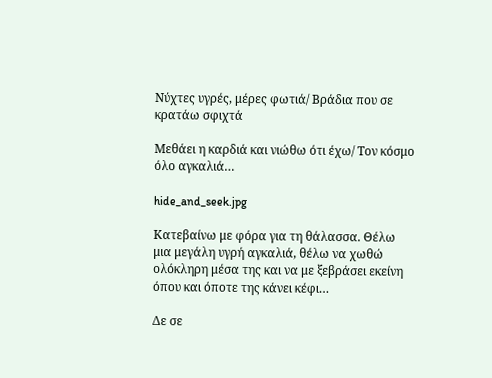Νύχτες υγρές, μέρες φωτιά/ Βράδια που σε κρατάω σφιχτά

Μεθάει η καρδιά και νιώθω ότι έχω/ Τον κόσμο όλο αγκαλιά…

hide_and_seek.jpg

Κατεβαίνω με φόρα για τη θάλασσα. Θέλω μια μεγάλη υγρή αγκαλιά, θέλω να χωθώ ολόκληρη μέσα της και να με ξεβράσει εκείνη όπου και όποτε της κάνει κέφι…

Δε σε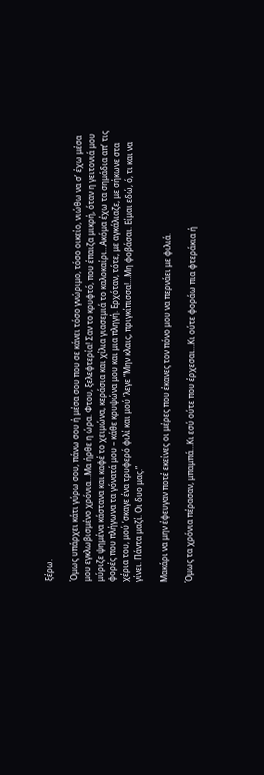ξέρω.

Όμως υπάρχει κάτι γύρω σου, πάνω σου ή μέσα σου που σε κάνει τόσο γνώριμο, τόσο οικείο, νιώθω να σ’ έχω μέσα μου εγκλωβισμένο χρόνια…Μα ήρθε η ώρα. Φτου, ξελεφτερία! Σαν το κρυφτό, που έπαιζα μικρή, όταν η γειτονιά μου μύριζε ψημένα κάστανα και καφέ το χειμώνα, κεράσια και χίλια γιασεμιά το καλοκαίρι…Ακόμα έχω τα σημάδια απ’ τις φορές που πλήγωνα τα γόνατά μου – κάθε κρυψώνα μου και μια πληγή. Ερχόταν, τότε, με αγκάλιαζε, με σήκωνε στα χέρια του, μού ‘σκαγε ένα τρυφερό φιλί και μού ‘λεγε “Μην κλαις, πριγκίπισσα!…Μη φοβάσαι. Είμαι εδώ, ό, τι και να γίνει. Πάντα μαζί. Οι δυο μας.”

Μακάρι να μην έφευγαν ποτέ εκείνες οι μέρες που έκανες τον πόνο μου να περνάει με φιλιά.

Όμως τα χρόνια πέρασαν, μπαμπά…Κι εσύ ούτε που έρχεσαι…Κι ούτε φοράω πια φτεράκια ή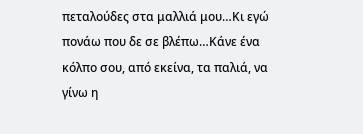πεταλούδες στα μαλλιά μου…Κι εγώ πονάω που δε σε βλέπω…Κάνε ένα κόλπο σου, από εκείνα, τα παλιά, να γίνω η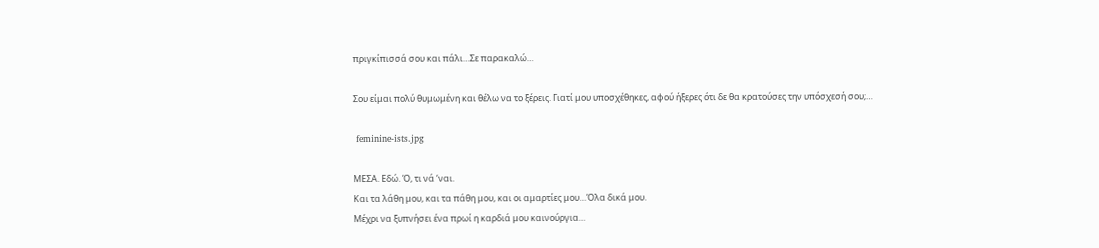πριγκίπισσά σου και πάλι…Σε παρακαλώ…

Σου είμαι πολύ θυμωμένη και θέλω να το ξέρεις. Γιατί μου υποσχέθηκες, αφού ήξερες ότι δε θα κρατούσες την υπόσχεσή σου;…

 feminine-ists.jpg

ΜΕΣΑ. Εδώ. Ό, τι νά ‘ναι.
Και τα λάθη μου, και τα πάθη μου, και οι αμαρτίες μου…Όλα δικά μου.
Μέχρι να ξυπνήσει ένα πρωί η καρδιά μου καινούργια…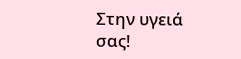Στην υγειά σας!